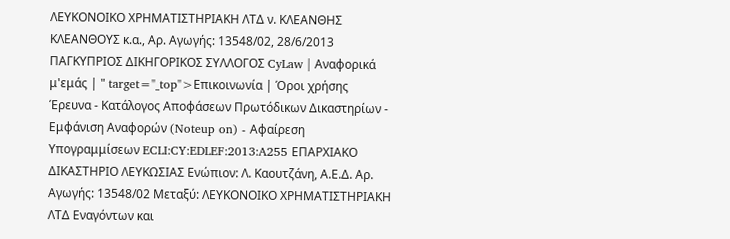ΛΕΥΚΟΝΟΙΚΟ ΧΡΗΜΑΤΙΣΤΗΡΙΑΚΗ ΛΤΔ ν. ΚΛΕΑΝΘΗΣ ΚΛΕΑΝΘΟΥΣ κ.α., Αρ. Αγωγής: 13548/02, 28/6/2013 ΠΑΓΚΥΠΡΙΟΣ ΔΙΚΗΓΟΡΙΚΟΣ ΣΥΛΛΟΓΟΣ CyLaw | Αναφορικά μ'εμάς | " target="_top">Επικοινωνία | Όροι χρήσης Έρευνα - Κατάλογος Αποφάσεων Πρωτόδικων Δικαστηρίων - Εμφάνιση Αναφορών (Noteup on) - Αφαίρεση Υπογραμμίσεων ECLI:CY:EDLEF:2013:A255 ΕΠΑΡΧΙΑΚΟ ΔΙΚΑΣΤΗΡΙΟ ΛΕΥΚΩΣΙΑΣ Ενώπιον: Λ. Καουτζάνη, Α.Ε.Δ. Αρ. Αγωγής: 13548/02 Μεταξύ: ΛΕΥΚΟΝΟΙΚΟ ΧΡΗΜΑΤΙΣΤΗΡΙΑΚΗ ΛΤΔ Εναγόντων και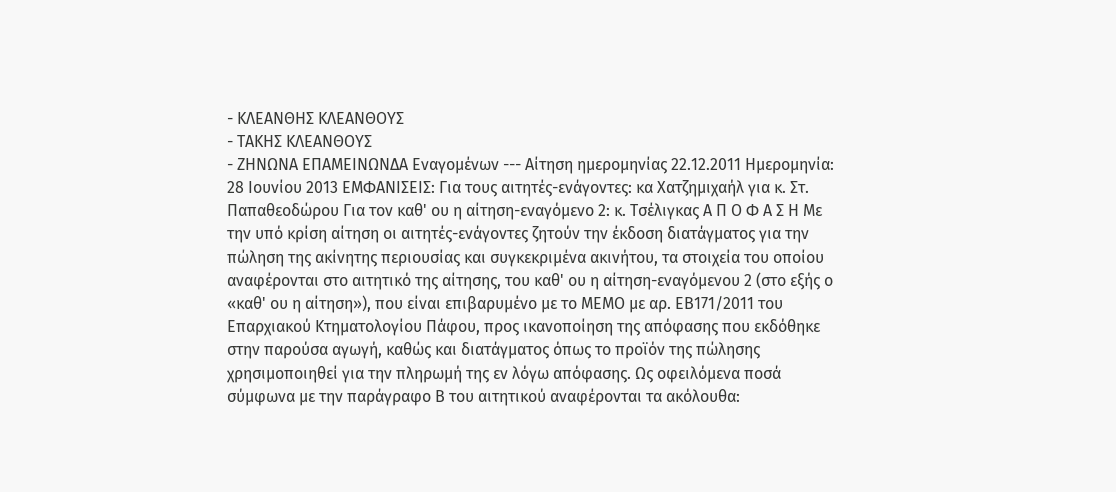- ΚΛΕΑΝΘΗΣ ΚΛΕΑΝΘΟΥΣ
- ΤΑΚΗΣ ΚΛΕΑΝΘΟΥΣ
- ΖΗΝΩΝΑ ΕΠΑΜΕΙΝΩΝΔΑ Εναγομένων --- Αίτηση ημερομηνίας 22.12.2011 Ημερομηνία: 28 Ιουνίου 2013 ΕΜΦΑΝΙΣΕΙΣ: Για τους αιτητές-ενάγοντες: κα Χατζημιχαήλ για κ. Στ. Παπαθεοδώρου Για τον καθ' ου η αίτηση-εναγόμενο 2: κ. Τσέλιγκας Α Π Ο Φ Α Σ Η Με την υπό κρίση αίτηση οι αιτητές-ενάγοντες ζητούν την έκδοση διατάγματος για την πώληση της ακίνητης περιουσίας και συγκεκριμένα ακινήτου, τα στοιχεία του οποίου αναφέρονται στο αιτητικό της αίτησης, του καθ' ου η αίτηση-εναγόμενου 2 (στο εξής ο «καθ' ου η αίτηση»), που είναι επιβαρυμένο με το ΜΕΜΟ με αρ. ΕΒ171/2011 του Επαρχιακού Κτηματολογίου Πάφου, προς ικανοποίηση της απόφασης που εκδόθηκε στην παρούσα αγωγή, καθώς και διατάγματος όπως το προϊόν της πώλησης χρησιμοποιηθεί για την πληρωμή της εν λόγω απόφασης. Ως οφειλόμενα ποσά σύμφωνα με την παράγραφο Β του αιτητικού αναφέρονται τα ακόλουθα: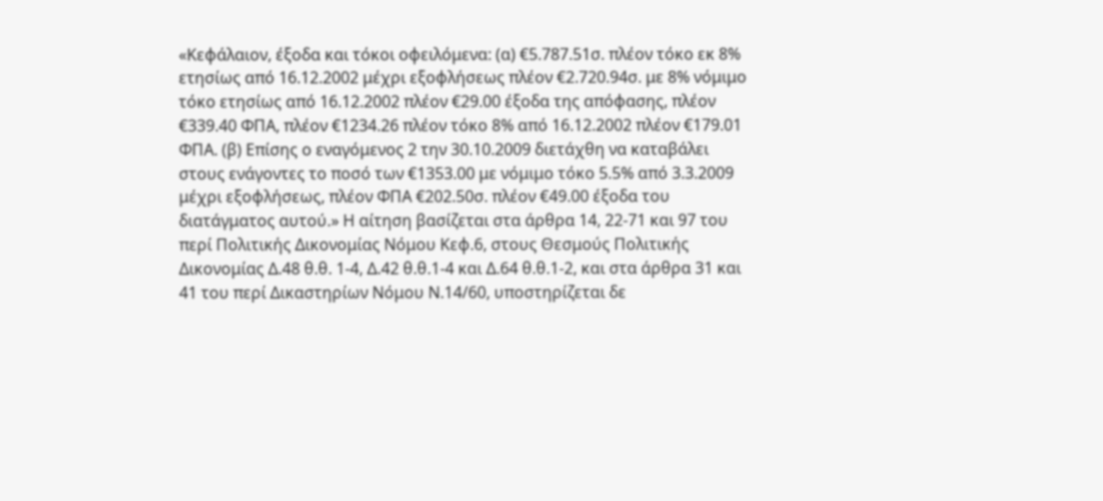«Κεφάλαιον, έξοδα και τόκοι οφειλόμενα: (α) €5.787.51σ. πλέον τόκο εκ 8% ετησίως από 16.12.2002 μέχρι εξοφλήσεως πλέον €2.720.94σ. με 8% νόμιμο τόκο ετησίως από 16.12.2002 πλέον €29.00 έξοδα της απόφασης, πλέον €339.40 ΦΠΑ, πλέον €1234.26 πλέον τόκο 8% από 16.12.2002 πλέον €179.01 ΦΠΑ. (β) Επίσης ο εναγόμενος 2 την 30.10.2009 διετάχθη να καταβάλει στους ενάγοντες το ποσό των €1353.00 με νόμιμο τόκο 5.5% από 3.3.2009 μέχρι εξοφλήσεως, πλέον ΦΠΑ €202.50σ. πλέον €49.00 έξοδα του διατάγματος αυτού.» Η αίτηση βασίζεται στα άρθρα 14, 22-71 και 97 του περί Πολιτικής Δικονομίας Νόμου Κεφ.6, στους Θεσμούς Πολιτικής Δικονομίας Δ.48 θ.θ. 1-4, Δ.42 θ.θ.1-4 και Δ.64 θ.θ.1-2, και στα άρθρα 31 και 41 του περί Δικαστηρίων Νόμου Ν.14/60, υποστηρίζεται δε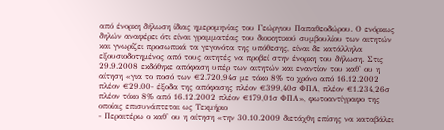από ένορκη δήλωση ίδιας ημερομηνίας του Γεώργιου Παπαθεοδώρου. Ο ενόρκως δηλών αναφέρει ότι είναι γραμματέας του διοικητικού συμβουλίου των αιτητών και γνωρίζει προσωπικά τα γεγονότα της υπόθεσης, είναι δε κατάλληλα εξουσιοδοτημένος από τους αιτητές να προβεί στην ένορκη του δήλωση. Στις 29.9.2008 εκδόθηκε απόφαση υπέρ των αιτητών και εναντίον του καθ' ου η αίτηση «για το ποσό των €2.720,94σ με τόκο 8% το χρόνο από 16.12.2002 πλέον €29.00- έξοδα της απόφασης πλέον €399,40σ ΦΠΑ, πλέον €1.234,26σ πλέον τόκο 8% από 16.12.2002 πλέον €179,01σ ΦΠΑ», φωτοαντίγραφο της οποίας επισυνάπτεται ως Τεκμήριο
- Περαιτέρω ο καθ' ου η αίτηση «την 30.10.2009 διετάχθη επίσης να καταβάλει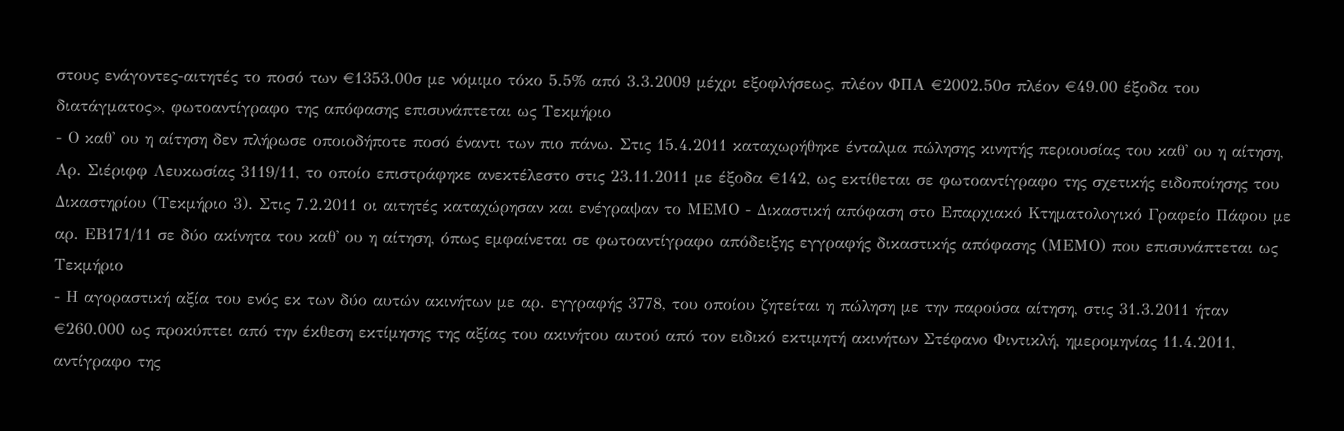στους ενάγοντες-αιτητές το ποσό των €1353.00σ με νόμιμο τόκο 5.5% από 3.3.2009 μέχρι εξοφλήσεως, πλέον ΦΠΑ €2002.50σ πλέον €49.00 έξοδα του διατάγματος», φωτοαντίγραφο της απόφασης επισυνάπτεται ως Τεκμήριο
- Ο καθ' ου η αίτηση δεν πλήρωσε οποιοδήποτε ποσό έναντι των πιο πάνω. Στις 15.4.2011 καταχωρήθηκε ένταλμα πώλησης κινητής περιουσίας του καθ' ου η αίτηση, Αρ. Σιέριφφ Λευκωσίας 3119/11, το οποίο επιστράφηκε ανεκτέλεστο στις 23.11.2011 με έξοδα €142, ως εκτίθεται σε φωτοαντίγραφο της σχετικής ειδοποίησης του Δικαστηρίου (Τεκμήριο 3). Στις 7.2.2011 οι αιτητές καταχώρησαν και ενέγραψαν το ΜΕΜΟ - Δικαστική απόφαση στο Επαρχιακό Κτηματολογικό Γραφείο Πάφου με αρ. ΕΒ171/11 σε δύο ακίνητα του καθ' ου η αίτηση, όπως εμφαίνεται σε φωτοαντίγραφο απόδειξης εγγραφής δικαστικής απόφασης (ΜΕΜΟ) που επισυνάπτεται ως Τεκμήριο
- Η αγοραστική αξία του ενός εκ των δύο αυτών ακινήτων με αρ. εγγραφής 3778, του οποίου ζητείται η πώληση με την παρούσα αίτηση, στις 31.3.2011 ήταν €260.000 ως προκύπτει από την έκθεση εκτίμησης της αξίας του ακινήτου αυτού από τον ειδικό εκτιμητή ακινήτων Στέφανο Φιντικλή, ημερομηνίας 11.4.2011, αντίγραφο της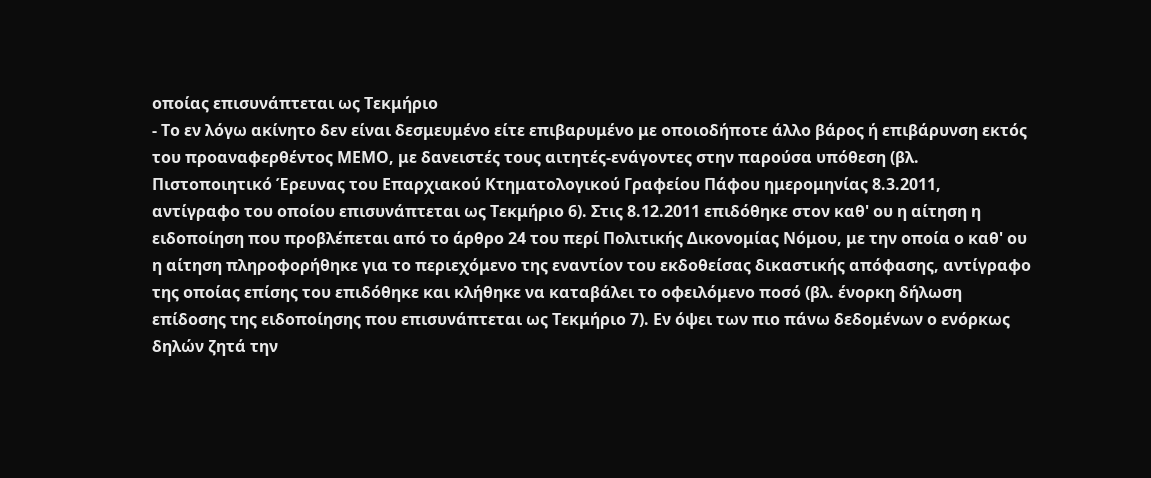οποίας επισυνάπτεται ως Τεκμήριο
- Το εν λόγω ακίνητο δεν είναι δεσμευμένο είτε επιβαρυμένο με οποιοδήποτε άλλο βάρος ή επιβάρυνση εκτός του προαναφερθέντος ΜΕΜΟ, με δανειστές τους αιτητές-ενάγοντες στην παρούσα υπόθεση (βλ. Πιστοποιητικό Έρευνας του Επαρχιακού Κτηματολογικού Γραφείου Πάφου ημερομηνίας 8.3.2011, αντίγραφο του οποίου επισυνάπτεται ως Τεκμήριο 6). Στις 8.12.2011 επιδόθηκε στον καθ' ου η αίτηση η ειδοποίηση που προβλέπεται από το άρθρο 24 του περί Πολιτικής Δικονομίας Νόμου, με την οποία ο καθ' ου η αίτηση πληροφορήθηκε για το περιεχόμενο της εναντίον του εκδοθείσας δικαστικής απόφασης, αντίγραφο της οποίας επίσης του επιδόθηκε και κλήθηκε να καταβάλει το οφειλόμενο ποσό (βλ. ένορκη δήλωση επίδοσης της ειδοποίησης που επισυνάπτεται ως Τεκμήριο 7). Εν όψει των πιο πάνω δεδομένων ο ενόρκως δηλών ζητά την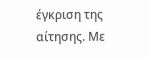έγκριση της αίτησης. Με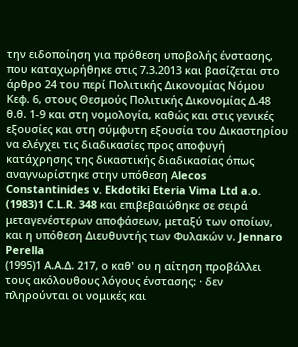την ειδοποίηση για πρόθεση υποβολής ένστασης, που καταχωρήθηκε στις 7.3.2013 και βασίζεται στο άρθρο 24 του περί Πολιτικής Δικονομίας Νόμου Κεφ. 6, στους Θεσμούς Πολιτικής Δικονομίας Δ.48 θ.θ. 1-9 και στη νομολογία, καθώς και στις γενικές εξουσίες και στη σύμφυτη εξουσία του Δικαστηρίου να ελέγχει τις διαδικασίες προς αποφυγή κατάχρησης της δικαστικής διαδικασίας όπως αναγνωρίστηκε στην υπόθεση Αlecos Constantinides v. Ekdotiki Eteria Vima Ltd a.o.
(1983)1 C.L.R. 348 και επιβεβαιώθηκε σε σειρά μεταγενέστερων αποφάσεων, μεταξύ των οποίων, και η υπόθεση Διευθυντής των Φυλακών ν. Jennaro Perella
(1995)1 Α.Α.Δ. 217, ο καθ' ου η αίτηση προβάλλει τους ακόλουθους λόγους ένστασης: · δεν πληρούνται οι νομικές και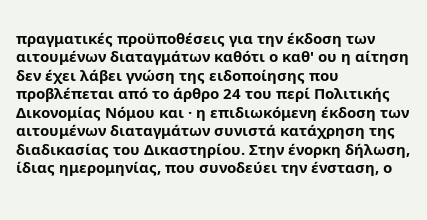πραγματικές προϋποθέσεις για την έκδοση των αιτουμένων διαταγμάτων καθότι ο καθ' ου η αίτηση δεν έχει λάβει γνώση της ειδοποίησης που προβλέπεται από το άρθρο 24 του περί Πολιτικής Δικονομίας Νόμου και · η επιδιωκόμενη έκδοση των αιτουμένων διαταγμάτων συνιστά κατάχρηση της διαδικασίας του Δικαστηρίου. Στην ένορκη δήλωση, ίδιας ημερομηνίας, που συνοδεύει την ένσταση, ο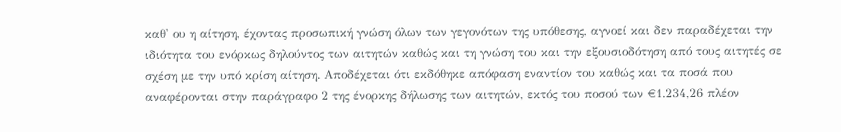καθ' ου η αίτηση, έχοντας προσωπική γνώση όλων των γεγονότων της υπόθεσης, αγνοεί και δεν παραδέχεται την ιδιότητα του ενόρκως δηλούντος των αιτητών καθώς και τη γνώση του και την εξουσιοδότηση από τους αιτητές σε σχέση με την υπό κρίση αίτηση. Αποδέχεται ότι εκδόθηκε απόφαση εναντίον του καθώς και τα ποσά που αναφέρονται στην παράγραφο 2 της ένορκης δήλωσης των αιτητών, εκτός του ποσού των €1.234,26 πλέον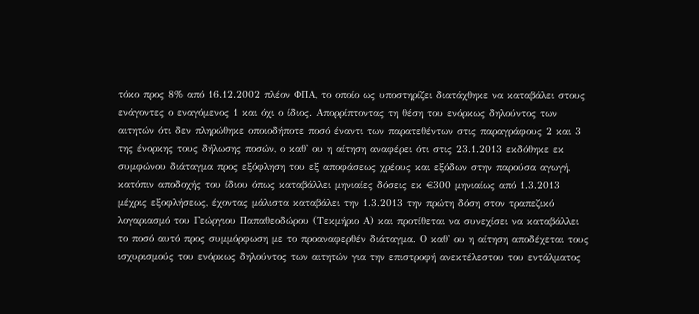τόκο προς 8% από 16.12.2002 πλέον ΦΠΑ, το οποίο ως υποστηρίζει διατάχθηκε να καταβάλει στους ενάγοντες ο εναγόμενος 1 και όχι ο ίδιος. Απορρίπτοντας τη θέση του ενόρκως δηλούντος των αιτητών ότι δεν πληρώθηκε οποιοδήποτε ποσό έναντι των παρατεθέντων στις παραγράφους 2 και 3 της ένορκης τους δήλωσης ποσών, ο καθ' ου η αίτηση αναφέρει ότι στις 23.1.2013 εκδόθηκε εκ συμφώνου διάταγμα προς εξόφληση του εξ αποφάσεως χρέους και εξόδων στην παρούσα αγωγή, κατόπιν αποδοχής του ίδιου όπως καταβάλλει μηνιαίες δόσεις εκ €300 μηνιαίως από 1.3.2013 μέχρις εξοφλήσεως, έχοντας μάλιστα καταβάλει την 1.3.2013 την πρώτη δόση στον τραπεζικό λογαριασμό του Γεώργιου Παπαθεοδώρου (Τεκμήριο Α) και προτίθεται να συνεχίσει να καταβάλλει το ποσό αυτό προς συμμόρφωση με το προαναφερθέν διάταγμα. Ο καθ' ου η αίτηση αποδέχεται τους ισχυρισμούς του ενόρκως δηλούντος των αιτητών για την επιστροφή ανεκτέλεστου του εντάλματος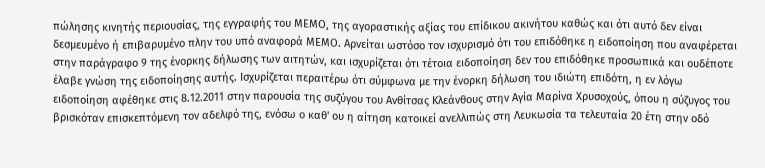πώλησης κινητής περιουσίας, της εγγραφής του ΜΕΜΟ, της αγοραστικής αξίας του επίδικου ακινήτου καθώς και ότι αυτό δεν είναι δεσμευμένο ή επιβαρυμένο πλην του υπό αναφορά ΜΕΜΟ. Αρνείται ωστόσο τον ισχυρισμό ότι του επιδόθηκε η ειδοποίηση που αναφέρεται στην παράγραφο 9 της ένορκης δήλωσης των αιτητών, και ισχυρίζεται ότι τέτοια ειδοποίηση δεν του επιδόθηκε προσωπικά και ουδέποτε έλαβε γνώση της ειδοποίησης αυτής. Ισχυρίζεται περαιτέρω ότι σύμφωνα με την ένορκη δήλωση του ιδιώτη επιδότη, η εν λόγω ειδοποίηση αφέθηκε στις 8.12.2011 στην παρουσία της συζύγου του Ανθίτσας Κλεάνθους στην Αγία Μαρίνα Χρυσοχούς, όπου η σύζυγος του βρισκόταν επισκεπτόμενη τον αδελφό της, ενόσω ο καθ' ου η αίτηση κατοικεί ανελλιπώς στη Λευκωσία τα τελευταία 20 έτη στην οδό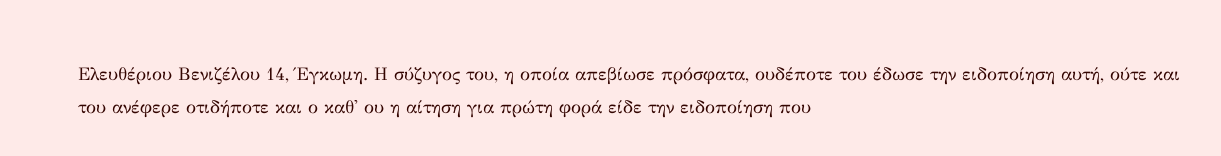Ελευθέριου Βενιζέλου 14, Έγκωμη. Η σύζυγος του, η οποία απεβίωσε πρόσφατα, ουδέποτε του έδωσε την ειδοποίηση αυτή, ούτε και του ανέφερε οτιδήποτε και ο καθ' ου η αίτηση για πρώτη φορά είδε την ειδοποίηση που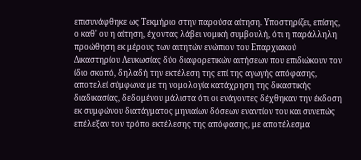επισυνάφθηκε ως Τεκμήριο στην παρούσα αίτηση. Υποστηρίζει, επίσης, ο καθ' ου η αίτηση, έχοντας λάβει νομική συμβουλή, ότι η παράλληλη προώθηση εκ μέρους των αιτητών ενώπιον του Επαρχιακού Δικαστηρίου Λευκωσίας δύο διαφορετικών αιτήσεων που επιδιώκουν τον ίδιο σκοπό, δηλαδή την εκτέλεση της επί της αγωγής απόφασης, αποτελεί σύμφωνα με τη νομολογία κατάχρηση της δικαστικής διαδικασίας, δεδομένου μάλιστα ότι οι ενάγοντες δέχθηκαν την έκδοση εκ συμφώνου διατάγματος μηνιαίων δόσεων εναντίον του και συνεπώς επέλεξαν τον τρόπο εκτέλεσης της απόφασης, με αποτέλεσμα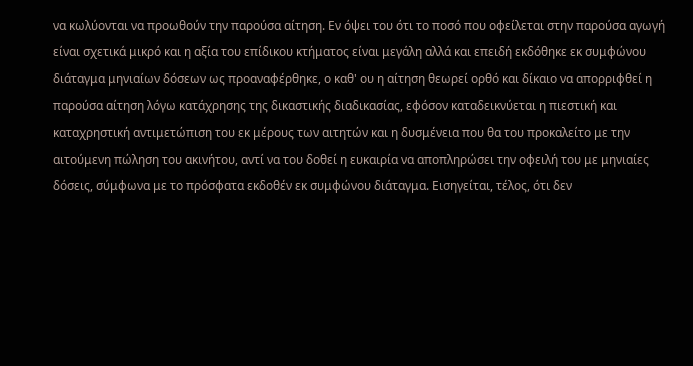να κωλύονται να προωθούν την παρούσα αίτηση. Εν όψει του ότι το ποσό που οφείλεται στην παρούσα αγωγή είναι σχετικά μικρό και η αξία του επίδικου κτήματος είναι μεγάλη αλλά και επειδή εκδόθηκε εκ συμφώνου διάταγμα μηνιαίων δόσεων ως προαναφέρθηκε, ο καθ' ου η αίτηση θεωρεί ορθό και δίκαιο να απορριφθεί η παρούσα αίτηση λόγω κατάχρησης της δικαστικής διαδικασίας, εφόσον καταδεικνύεται η πιεστική και καταχρηστική αντιμετώπιση του εκ μέρους των αιτητών και η δυσμένεια που θα του προκαλείτο με την αιτούμενη πώληση του ακινήτου, αντί να του δοθεί η ευκαιρία να αποπληρώσει την οφειλή του με μηνιαίες δόσεις, σύμφωνα με το πρόσφατα εκδοθέν εκ συμφώνου διάταγμα. Εισηγείται, τέλος, ότι δεν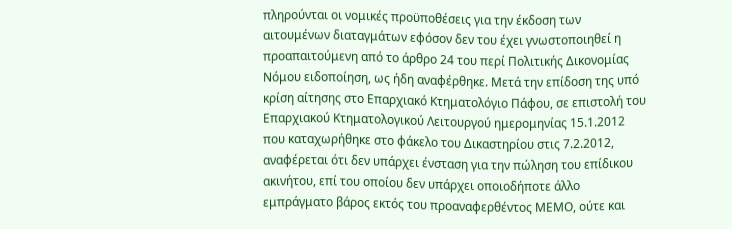πληρούνται οι νομικές προϋποθέσεις για την έκδοση των αιτουμένων διαταγμάτων εφόσον δεν του έχει γνωστοποιηθεί η προαπαιτούμενη από το άρθρο 24 του περί Πολιτικής Δικονομίας Νόμου ειδοποίηση, ως ήδη αναφέρθηκε. Μετά την επίδοση της υπό κρίση αίτησης στο Επαρχιακό Κτηματολόγιο Πάφου, σε επιστολή του Επαρχιακού Κτηματολογικού Λειτουργού ημερομηνίας 15.1.2012 που καταχωρήθηκε στο φάκελο του Δικαστηρίου στις 7.2.2012, αναφέρεται ότι δεν υπάρχει ένσταση για την πώληση του επίδικου ακινήτου, επί του οποίου δεν υπάρχει οποιοδήποτε άλλο εμπράγματο βάρος εκτός του προαναφερθέντος ΜΕΜΟ, ούτε και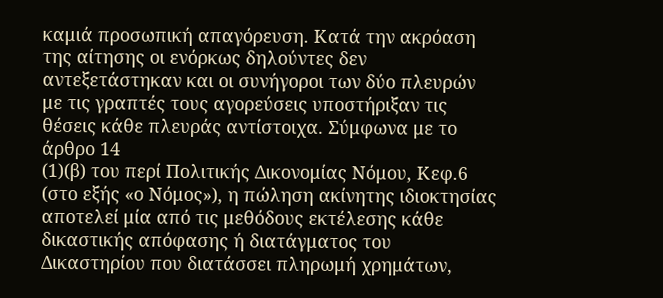καμιά προσωπική απαγόρευση. Κατά την ακρόαση της αίτησης οι ενόρκως δηλούντες δεν αντεξετάστηκαν και οι συνήγοροι των δύο πλευρών με τις γραπτές τους αγορεύσεις υποστήριξαν τις θέσεις κάθε πλευράς αντίστοιχα. Σύμφωνα με το άρθρο 14
(1)(β) του περί Πολιτικής Δικονομίας Νόμου, Κεφ.6 (στο εξής «ο Νόμος»), η πώληση ακίνητης ιδιοκτησίας αποτελεί μία από τις μεθόδους εκτέλεσης κάθε δικαστικής απόφασης ή διατάγματος του Δικαστηρίου που διατάσσει πληρωμή χρημάτων,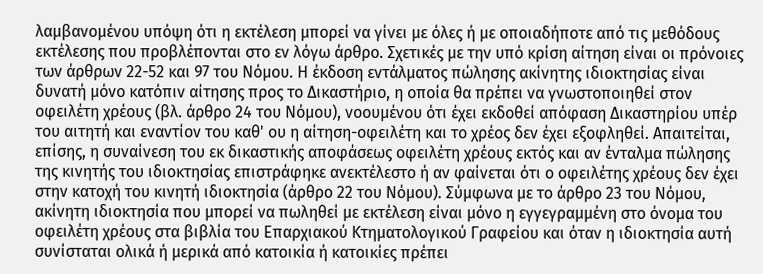λαμβανομένου υπόψη ότι η εκτέλεση μπορεί να γίνει με όλες ή με οποιαδήποτε από τις μεθόδους εκτέλεσης που προβλέπονται στο εν λόγω άρθρο. Σχετικές με την υπό κρίση αίτηση είναι οι πρόνοιες των άρθρων 22-52 και 97 του Νόμου. Η έκδοση εντάλματος πώλησης ακίνητης ιδιοκτησίας είναι δυνατή μόνο κατόπιν αίτησης προς το Δικαστήριο, η οποία θα πρέπει να γνωστοποιηθεί στον οφειλέτη χρέους (βλ. άρθρο 24 του Νόμου), νοουμένου ότι έχει εκδοθεί απόφαση Δικαστηρίου υπέρ του αιτητή και εναντίον του καθ' ου η αίτηση-οφειλέτη και το χρέος δεν έχει εξοφληθεί. Απαιτείται, επίσης, η συναίνεση του εκ δικαστικής αποφάσεως οφειλέτη χρέους εκτός και αν ένταλμα πώλησης της κινητής του ιδιοκτησίας επιστράφηκε ανεκτέλεστο ή αν φαίνεται ότι ο οφειλέτης χρέους δεν έχει στην κατοχή του κινητή ιδιοκτησία (άρθρο 22 του Νόμου). Σύμφωνα με το άρθρο 23 του Νόμου, ακίνητη ιδιοκτησία που μπορεί να πωληθεί με εκτέλεση είναι μόνο η εγγεγραμμένη στο όνομα του οφειλέτη χρέους στα βιβλία του Επαρχιακού Κτηματολογικού Γραφείου και όταν η ιδιοκτησία αυτή συνίσταται ολικά ή μερικά από κατοικία ή κατοικίες πρέπει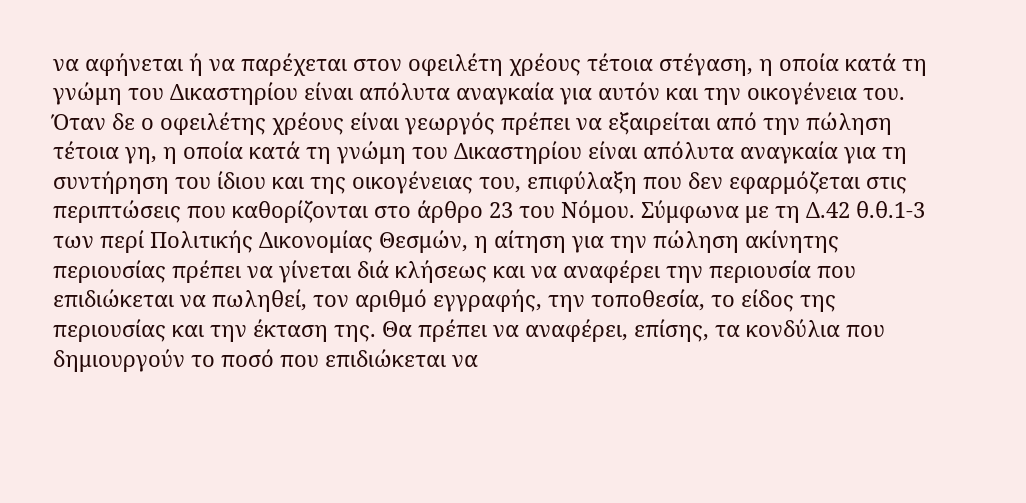να αφήνεται ή να παρέχεται στον οφειλέτη χρέους τέτοια στέγαση, η οποία κατά τη γνώμη του Δικαστηρίου είναι απόλυτα αναγκαία για αυτόν και την οικογένεια του. Όταν δε ο οφειλέτης χρέους είναι γεωργός πρέπει να εξαιρείται από την πώληση τέτοια γη, η οποία κατά τη γνώμη του Δικαστηρίου είναι απόλυτα αναγκαία για τη συντήρηση του ίδιου και της οικογένειας του, επιφύλαξη που δεν εφαρμόζεται στις περιπτώσεις που καθορίζονται στο άρθρο 23 του Νόμου. Σύμφωνα με τη Δ.42 θ.θ.1-3 των περί Πολιτικής Δικονομίας Θεσμών, η αίτηση για την πώληση ακίνητης περιουσίας πρέπει να γίνεται διά κλήσεως και να αναφέρει την περιουσία που επιδιώκεται να πωληθεί, τον αριθμό εγγραφής, την τοποθεσία, το είδος της περιουσίας και την έκταση της. Θα πρέπει να αναφέρει, επίσης, τα κονδύλια που δημιουργούν το ποσό που επιδιώκεται να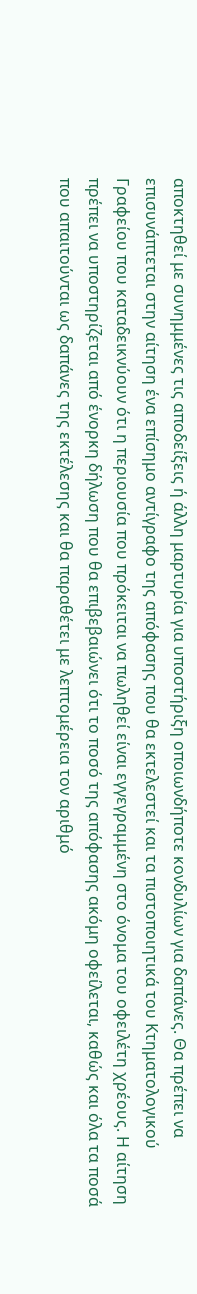αποκτηθεί με συνημμένες τις αποδείξεις ή άλλη μαρτυρία για υποστήριξη οποιωνδήποτε κονδυλίων για δαπάνες. Θα πρέπει να επισυνάπτεται στην αίτηση ένα επίσημο αντίγραφο της απόφασης που θα εκτελεστεί και τα πιστοποιητικά του Κτηματολογικού Γραφείου που καταδεικνύουν ότι η περιουσία που πρόκειται να πωληθεί είναι εγγεγραμμένη στο όνομα του οφειλέτη χρέους. Η αίτηση πρέπει να υποστηρίζεται από ένορκη δήλωση που θα επιβεβαιώνει ότι το ποσό της απόφασης ακόμη οφείλεται, καθώς και όλα τα ποσά που απαιτούνται ως δαπάνες της εκτέλεσης και θα παραθέτει με λεπτομέρεια τον αριθμό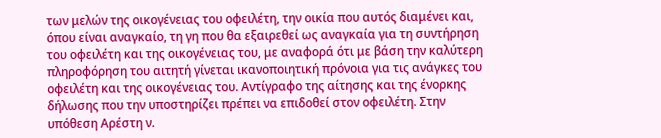των μελών της οικογένειας του οφειλέτη, την οικία που αυτός διαμένει και, όπου είναι αναγκαίο, τη γη που θα εξαιρεθεί ως αναγκαία για τη συντήρηση του οφειλέτη και της οικογένειας του, με αναφορά ότι με βάση την καλύτερη πληροφόρηση του αιτητή γίνεται ικανοποιητική πρόνοια για τις ανάγκες του οφειλέτη και της οικογένειας του. Αντίγραφο της αίτησης και της ένορκης δήλωσης που την υποστηρίζει πρέπει να επιδοθεί στον οφειλέτη. Στην υπόθεση Αρέστη ν.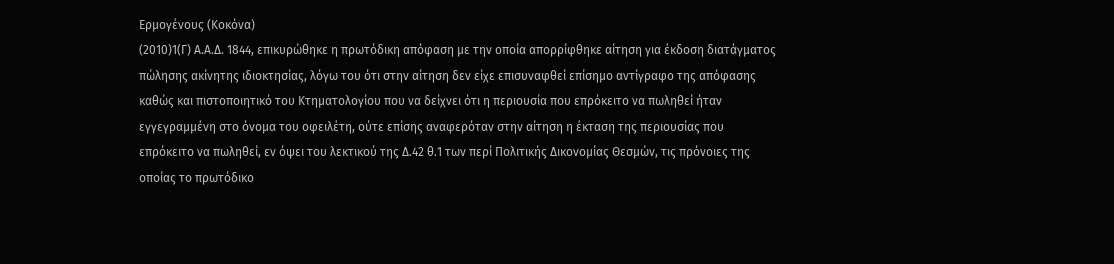Ερμογένους (Κοκόνα)
(2010)1(Γ) Α.Α.Δ. 1844, επικυρώθηκε η πρωτόδικη απόφαση με την οποία απορρίφθηκε αίτηση για έκδοση διατάγματος πώλησης ακίνητης ιδιοκτησίας, λόγω του ότι στην αίτηση δεν είχε επισυναφθεί επίσημο αντίγραφο της απόφασης καθώς και πιστοποιητικό του Κτηματολογίου που να δείχνει ότι η περιουσία που επρόκειτο να πωληθεί ήταν εγγεγραμμένη στο όνομα του οφειλέτη, ούτε επίσης αναφερόταν στην αίτηση η έκταση της περιουσίας που επρόκειτο να πωληθεί, εν όψει του λεκτικού της Δ.42 θ.1 των περί Πολιτικής Δικονομίας Θεσμών, τις πρόνοιες της οποίας το πρωτόδικο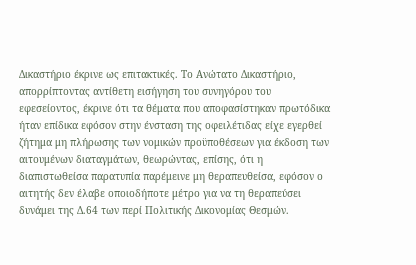Δικαστήριο έκρινε ως επιτακτικές. Το Ανώτατο Δικαστήριο, απορρίπτοντας αντίθετη εισήγηση του συνηγόρου του εφεσείοντος, έκρινε ότι τα θέματα που αποφασίστηκαν πρωτόδικα ήταν επίδικα εφόσον στην ένσταση της οφειλέτιδας είχε εγερθεί ζήτημα μη πλήρωσης των νομικών προϋποθέσεων για έκδοση των αιτουμένων διαταγμάτων, θεωρώντας, επίσης, ότι η διαπιστωθείσα παρατυπία παρέμεινε μη θεραπευθείσα, εφόσον ο αιτητής δεν έλαβε οποιοδήποτε μέτρο για να τη θεραπεύσει δυνάμει της Δ.64 των περί Πολιτικής Δικονομίας Θεσμών.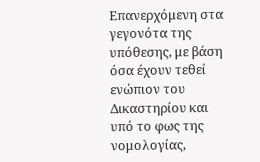Επανερχόμενη στα γεγονότα της υπόθεσης, με βάση όσα έχουν τεθεί ενώπιον του Δικαστηρίου και υπό το φως της νομολογίας,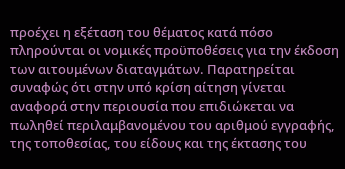προέχει η εξέταση του θέματος κατά πόσο πληρούνται οι νομικές προϋποθέσεις για την έκδοση των αιτουμένων διαταγμάτων. Παρατηρείται συναφώς ότι στην υπό κρίση αίτηση γίνεται αναφορά στην περιουσία που επιδιώκεται να πωληθεί περιλαμβανομένου του αριθμού εγγραφής, της τοποθεσίας, του είδους και της έκτασης του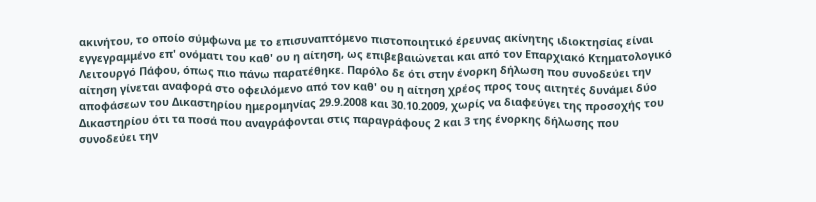ακινήτου, το οποίο σύμφωνα με το επισυναπτόμενο πιστοποιητικό έρευνας ακίνητης ιδιοκτησίας είναι εγγεγραμμένο επ' ονόματι του καθ' ου η αίτηση, ως επιβεβαιώνεται και από τον Επαρχιακό Κτηματολογικό Λειτουργό Πάφου, όπως πιο πάνω παρατέθηκε. Παρόλο δε ότι στην ένορκη δήλωση που συνοδεύει την αίτηση γίνεται αναφορά στο οφειλόμενο από τον καθ' ου η αίτηση χρέος προς τους αιτητές δυνάμει δύο αποφάσεων του Δικαστηρίου ημερομηνίας 29.9.2008 και 30.10.2009, χωρίς να διαφεύγει της προσοχής του Δικαστηρίου ότι τα ποσά που αναγράφονται στις παραγράφους 2 και 3 της ένορκης δήλωσης που συνοδεύει την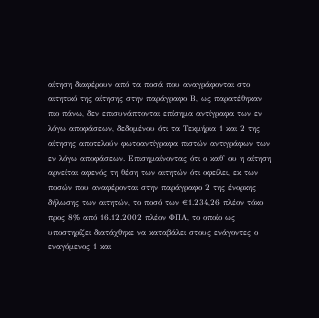αίτηση διαφέρουν από τα ποσά που αναγράφονται στο αιτητικό της αίτησης στην παράγραφο Β, ως παρατέθηκαν πιο πάνω, δεν επισυνάπτονται επίσημα αντίγραφα των εν λόγω αποφάσεων, δεδομένου ότι τα Τεκμήρια 1 και 2 της αίτησης αποτελούν φωτοαντίγραφα πιστών αντιγράφων των εν λόγω αποφάσεων. Επισημαίνοντας ότι ο καθ' ου η αίτηση αρνείται αφενός τη θέση των αιτητών ότι οφείλει, εκ των ποσών που αναφέρονται στην παράγραφο 2 της ένορκης δήλωσης των αιτητών, το ποσό των €1.234,26 πλέον τόκο προς 8% από 16.12.2002 πλέον ΦΠΑ, το οποίο ως υποστηρίζει διατάχθηκε να καταβάλει στους ενάγοντες ο εναγόμενος 1 και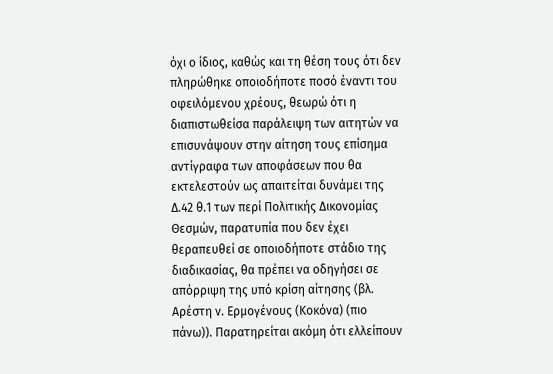όχι ο ίδιος, καθώς και τη θέση τους ότι δεν πληρώθηκε οποιοδήποτε ποσό έναντι του οφειλόμενου χρέους, θεωρώ ότι η διαπιστωθείσα παράλειψη των αιτητών να επισυνάψουν στην αίτηση τους επίσημα αντίγραφα των αποφάσεων που θα εκτελεστούν ως απαιτείται δυνάμει της Δ.42 θ.1 των περί Πολιτικής Δικονομίας Θεσμών, παρατυπία που δεν έχει θεραπευθεί σε οποιοδήποτε στάδιο της διαδικασίας, θα πρέπει να οδηγήσει σε απόρριψη της υπό κρίση αίτησης (βλ. Αρέστη ν. Ερμογένους (Κοκόνα) (πιο πάνω)). Παρατηρείται ακόμη ότι ελλείπουν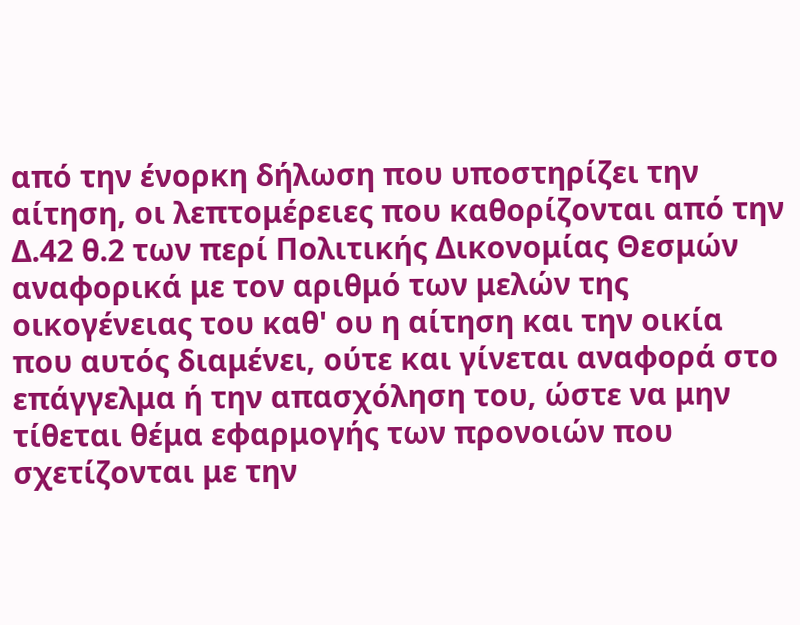από την ένορκη δήλωση που υποστηρίζει την αίτηση, οι λεπτομέρειες που καθορίζονται από την Δ.42 θ.2 των περί Πολιτικής Δικονομίας Θεσμών αναφορικά με τον αριθμό των μελών της οικογένειας του καθ' ου η αίτηση και την οικία που αυτός διαμένει, ούτε και γίνεται αναφορά στο επάγγελμα ή την απασχόληση του, ώστε να μην τίθεται θέμα εφαρμογής των προνοιών που σχετίζονται με την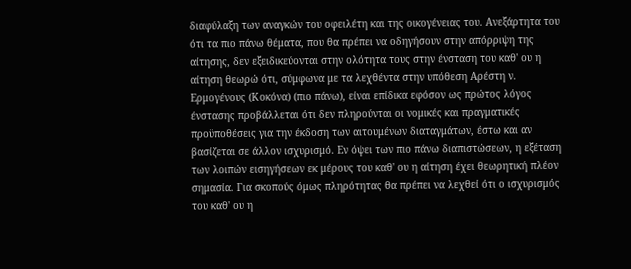διαφύλαξη των αναγκών του οφειλέτη και της οικογένειας του. Ανεξάρτητα του ότι τα πιο πάνω θέματα, που θα πρέπει να οδηγήσουν στην απόρριψη της αίτησης, δεν εξειδικεύονται στην ολότητα τους στην ένσταση του καθ' ου η αίτηση θεωρώ ότι, σύμφωνα με τα λεχθέντα στην υπόθεση Αρέστη ν. Ερμογένους (Κοκόνα) (πιο πάνω), είναι επίδικα εφόσον ως πρώτος λόγος ένστασης προβάλλεται ότι δεν πληρούνται οι νομικές και πραγματικές προϋποθέσεις για την έκδοση των αιτουμένων διαταγμάτων, έστω και αν βασίζεται σε άλλον ισχυρισμό. Εν όψει των πιο πάνω διαπιστώσεων, η εξέταση των λοιπών εισηγήσεων εκ μέρους του καθ' ου η αίτηση έχει θεωρητική πλέον σημασία. Για σκοπούς όμως πληρότητας θα πρέπει να λεχθεί ότι ο ισχυρισμός του καθ' ου η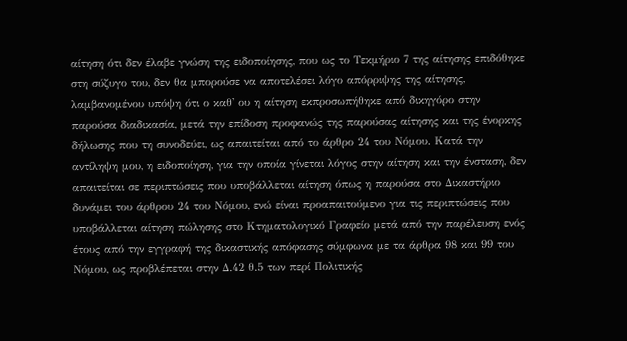αίτηση ότι δεν έλαβε γνώση της ειδοποίησης, που ως το Τεκμήριο 7 της αίτησης επιδόθηκε στη σύζυγο του, δεν θα μπορούσε να αποτελέσει λόγο απόρριψης της αίτησης, λαμβανομένου υπόψη ότι ο καθ' ου η αίτηση εκπροσωπήθηκε από δικηγόρο στην παρούσα διαδικασία, μετά την επίδοση προφανώς της παρούσας αίτησης και της ένορκης δήλωσης που τη συνοδεύει, ως απαιτείται από το άρθρο 24 του Νόμου. Κατά την αντίληψη μου, η ειδοποίηση, για την οποία γίνεται λόγος στην αίτηση και την ένσταση, δεν απαιτείται σε περιπτώσεις που υποβάλλεται αίτηση όπως η παρούσα στο Δικαστήριο δυνάμει του άρθρου 24 του Νόμου, ενώ είναι προαπαιτούμενο για τις περιπτώσεις που υποβάλλεται αίτηση πώλησης στο Κτηματολογικό Γραφείο μετά από την παρέλευση ενός έτους από την εγγραφή της δικαστικής απόφασης σύμφωνα με τα άρθρα 98 και 99 του Νόμου, ως προβλέπεται στην Δ.42 θ.5 των περί Πολιτικής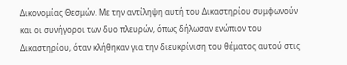Δικονομίας Θεσμών. Με την αντίληψη αυτή του Δικαστηρίου συμφωνούν και οι συνήγοροι των δυο πλευρών, όπως δήλωσαν ενώπιον του Δικαστηρίου, όταν κλήθηκαν για την διευκρίνιση του θέματος αυτού στις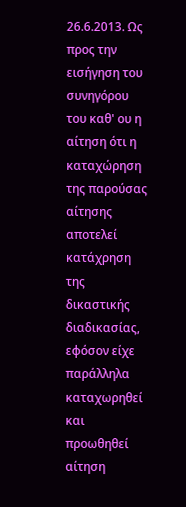26.6.2013. Ως προς την εισήγηση του συνηγόρου του καθ' ου η αίτηση ότι η καταχώρηση της παρούσας αίτησης αποτελεί κατάχρηση της δικαστικής διαδικασίας, εφόσον είχε παράλληλα καταχωρηθεί και προωθηθεί αίτηση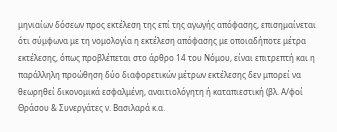μηνιαίων δόσεων προς εκτέλεση της επί της αγωγής απόφασης, επισημαίνεται ότι σύμφωνα με τη νομολογία η εκτέλεση απόφασης με οποιαδήποτε μέτρα εκτέλεσης, όπως προβλέπεται στο άρθρο 14 του Νόμου, είναι επιτρεπτή και η παράλληλη προώθηση δύο διαφορετικών μέτρων εκτέλεσης δεν μπορεί να θεωρηθεί δικονομικά εσφαλμένη, αναιτιολόγητη ή καταπιεστική (βλ. Α/φοί Θράσου & Συνεργάτες ν. Βασιλαρά κ.α.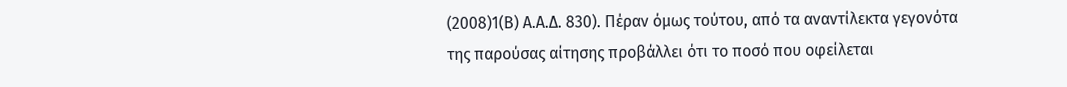(2008)1(Β) Α.Α.Δ. 830). Πέραν όμως τούτου, από τα αναντίλεκτα γεγονότα της παρούσας αίτησης προβάλλει ότι το ποσό που οφείλεται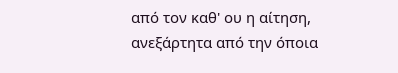από τον καθ' ου η αίτηση, ανεξάρτητα από την όποια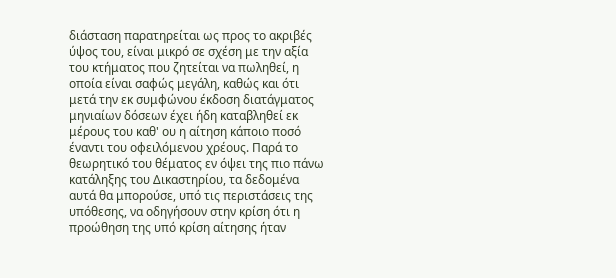διάσταση παρατηρείται ως προς το ακριβές ύψος του, είναι μικρό σε σχέση με την αξία του κτήματος που ζητείται να πωληθεί, η οποία είναι σαφώς μεγάλη, καθώς και ότι μετά την εκ συμφώνου έκδοση διατάγματος μηνιαίων δόσεων έχει ήδη καταβληθεί εκ μέρους του καθ' ου η αίτηση κάποιο ποσό έναντι του οφειλόμενου χρέους. Παρά το θεωρητικό του θέματος εν όψει της πιο πάνω κατάληξης του Δικαστηρίου, τα δεδομένα αυτά θα μπορούσε, υπό τις περιστάσεις της υπόθεσης, να οδηγήσουν στην κρίση ότι η προώθηση της υπό κρίση αίτησης ήταν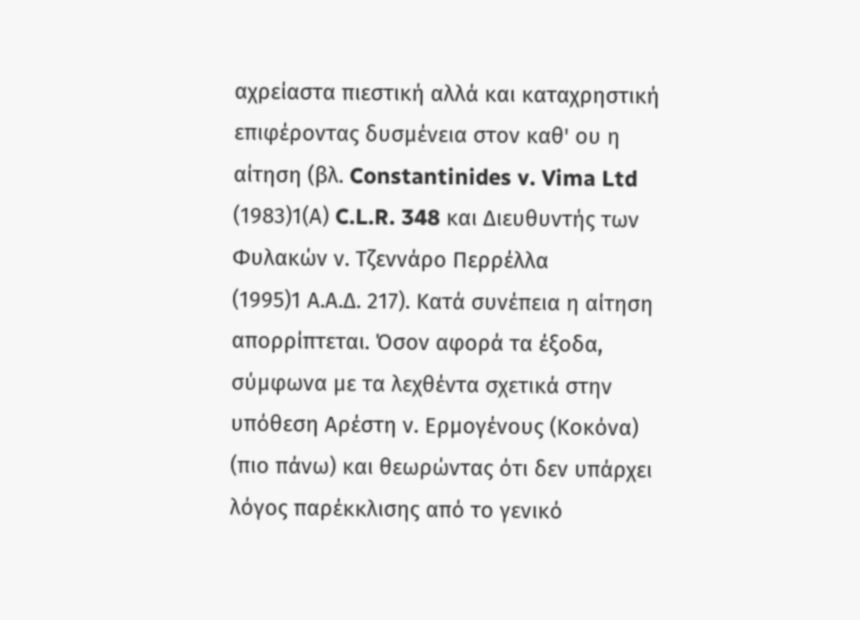αχρείαστα πιεστική αλλά και καταχρηστική επιφέροντας δυσμένεια στον καθ' ου η αίτηση (βλ. Constantinides v. Vima Ltd
(1983)1(Α) C.L.R. 348 και Διευθυντής των Φυλακών ν. Τζεννάρο Περρέλλα
(1995)1 Α.Α.Δ. 217). Κατά συνέπεια η αίτηση απορρίπτεται. Όσον αφορά τα έξοδα, σύμφωνα με τα λεχθέντα σχετικά στην υπόθεση Αρέστη ν. Ερμογένους (Κοκόνα) (πιο πάνω) και θεωρώντας ότι δεν υπάρχει λόγος παρέκκλισης από το γενικό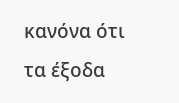κανόνα ότι τα έξοδα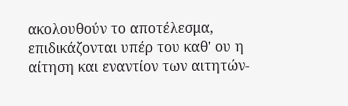ακολουθούν το αποτέλεσμα, επιδικάζονται υπέρ του καθ' ου η αίτηση και εναντίον των αιτητών-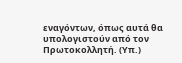εναγόντων, όπως αυτά θα υπολογιστούν από τον Πρωτοκολλητή. (Υπ.)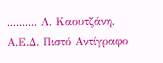.......... Λ. Καουτζάνη, Α.Ε.Δ. Πιστό Αντίγραφο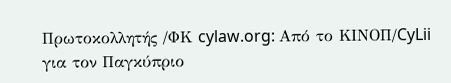Πρωτοκολλητής /ΦΚ cylaw.org: Από το ΚΙΝOΠ/CyLii για τον Παγκύπριο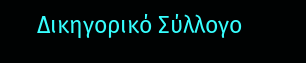Δικηγορικό Σύλλογο